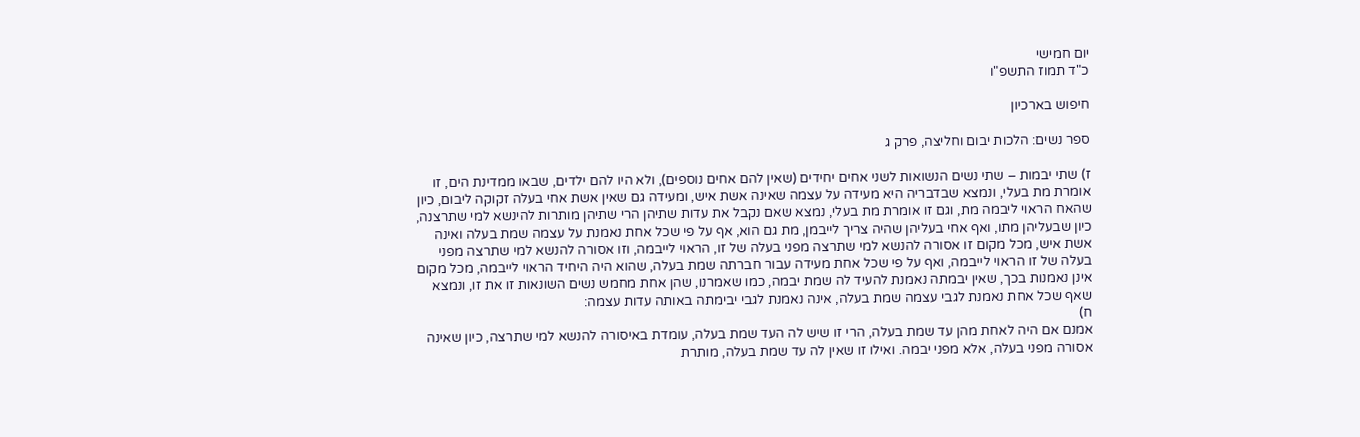יום חמישי
כ"ד תמוז התשפ"ו

חיפוש בארכיון

ספר נשים: הלכות יבום וחליצה, פרק ג

ז) שתי יבמות – שתי נשים הנשואות לשני אחים יחידים (שאין להם אחים נוספים), ולא היו להם ילדים, שבאו ממדינת הים, זו אומרת מת בעלי, ונמצא שבדבריה היא מעידה על עצמה שאינה אשת איש, ומעידה גם שאין אשת אחי בעלה זקוקה ליבום, כיון שהאח הראוי ליבמה מת, וגם זו אומרת מת בעלי, נמצא שאם נקבל את עדות שתיהן הרי שתיהן מותרות להינשא למי שתרצנה, כיון שבעליהן מתו, ואף אחי בעליהן שהיה צריך לייבמן, מת גם הוא, אף על פי שכל אחת נאמנת על עצמה שמת בעלה ואינה אשת איש, מכל מקום זו אסורה להנשא למי שתרצה מפני בעלה של זו, הראוי לייבמה, וזו אסורה להנשא למי שתרצה מפני בעלה של זו הראוי לייבמה, ואף על פי שכל אחת מעידה עבור חברתה שמת בעלה, שהוא היה היחיד הראוי לייבמה, מכל מקום אינן נאמנות בכך, שאין יבמתה נאמנת להעיד לה שמת יבמה, כמו שאמרנו, שהן אחת מחמש נשים השונאות זו את זו, ונמצא שאף שכל אחת נאמנת לגבי עצמה שמת בעלה, אינה נאמנת לגבי יבימתה באותה עדות עצמה:
ח)
אמנם אם היה לאחת מהן עד שמת בעלה, הרי זו שיש לה העד שמת בעלה, עומדת באיסורה להנשא למי שתרצה, כיון שאינה אסורה מפני בעלה, אלא מפני יבמה. ואילו זו שאין לה עד שמת בעלה, מותרת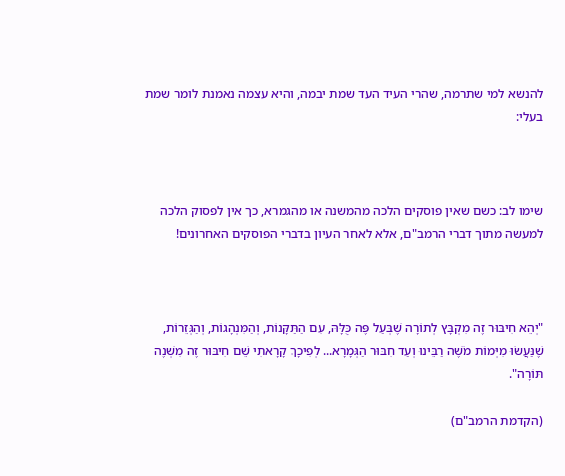להנשא למי שתרמה, שהרי העיד העד שמת יבמה, והיא עצמה נאמנת לומר שמת בעלי:



שימו לב: כשם שאין פוסקים הלכה מהמשנה או מהגמרא, כך אין לפסוק הלכה למעשה מתוך דברי הרמב"ם, אלא לאחר העיון בדברי הפוסקים האחרונים!



"יְהֵא חִיבּוּר זֶה מִקְבָּץ לְתוֹרָה שֶׁבְּעַל פֶּה כֻּלָּהּ, עִם הַתַּקָּנוֹת, וְהַמִּנְהָגוֹת, וְהַגְּזֵרוֹת,
שֶׁנַּעֲשׂוּ מִיְּמוֹת מֹשֶׁה רַבֵּינוּ וְעַד חִבּוּר הַגְּמָרָא... לְפִיכָךְ קָרָאתִי שֵׁם חִיבּוּר זֶה מִשְׁנֶה תּוֹרָה".

(הקדמת הרמב"ם)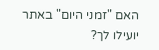האם "זמני היום" באתר יועילו לך?